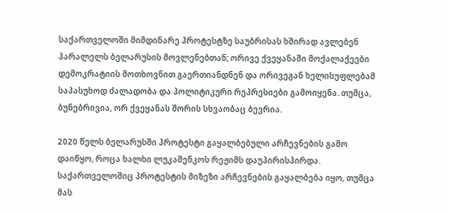საქართველოში მიმდინარე პროტესტზე საუბრისას ხშირად ავლებენ პარალელს ბელარუსის მოვლენებთან; ორივე ქვეყანაში მოქალაქეები დემოკრატიის მოთხოვნით გაერთიანდნენ და ორივეგან ხელისუფლებამ საპასუხოდ ძალადობა და პოლიტიკური რეპრესიები გამოიყენა. თუმცა, ბუნებრივია, ორ ქვეყანას შორის სხვაობაც ბევრია.

2020 წელს ბელარუსში პროტესტი გაყალბებული არჩევნების გამო დაიწყო, როცა ხალხი ლუკაშენკოს რეჟიმს დაუპირისპირდა. საქართველოშიც პროტესტის მიზეზი არჩევნების გაყალბება იყო, თუმცა მას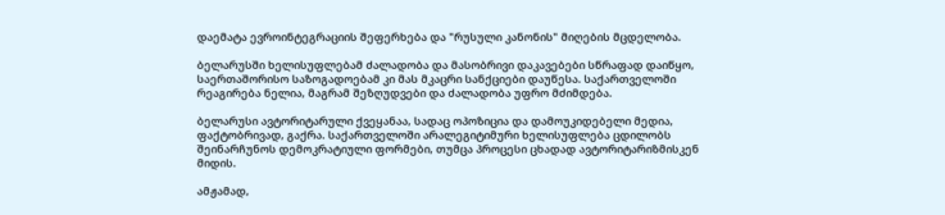დაემატა ევროინტეგრაციის შეფერხება და "რუსული კანონის" მიღების მცდელობა.

ბელარუსში ხელისუფლებამ ძალადობა და მასობრივი დაკავებები სწრაფად დაიწყო, საერთაშორისო საზოგადოებამ კი მას მკაცრი სანქციები დაუწესა. საქართველოში რეაგირება ნელია, მაგრამ შეზღუდვები და ძალადობა უფრო მძიმდება.

ბელარუსი ავტორიტარული ქვეყანაა, სადაც ოპოზიცია და დამოუკიდებელი მედია, ფაქტობრივად, გაქრა. საქართველოში არალეგიტიმური ხელისუფლება ცდილობს შეინარჩუნოს დემოკრატიული ფორმები, თუმცა პროცესი ცხადად ავტორიტარიზმისკენ მიდის.

ამჟამად,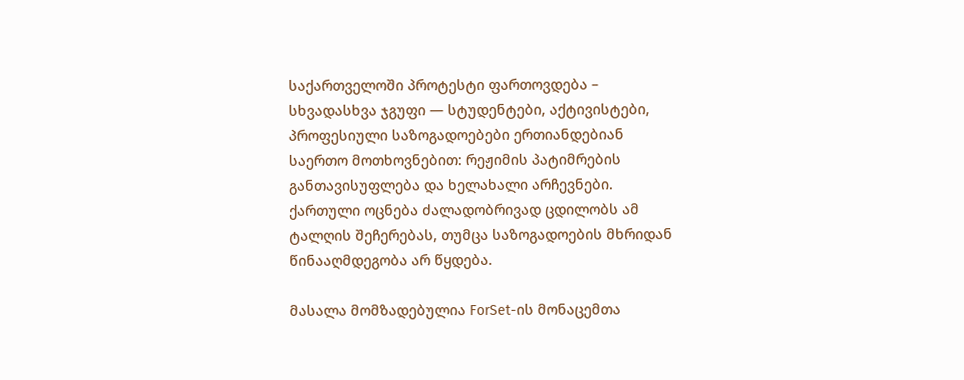საქართველოში პროტესტი ფართოვდება – სხვადასხვა ჯგუფი — სტუდენტები, აქტივისტები, პროფესიული საზოგადოებები ერთიანდებიან საერთო მოთხოვნებით: რეჟიმის პატიმრების განთავისუფლება და ხელახალი არჩევნები. ქართული ოცნება ძალადობრივად ცდილობს ამ ტალღის შეჩერებას, თუმცა საზოგადოების მხრიდან წინააღმდეგობა არ წყდება.

მასალა მომზადებულია ForSet-ის მონაცემთა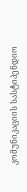კომუნიკაციის სასტიპენდიო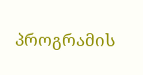პროგრამის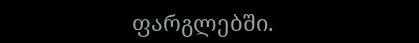ფარგლებში.